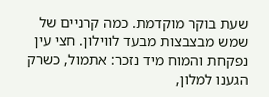שעת בוקר מוקדמת. כמה קרניים של שמש מבצבצות מבעד לווילון. חצי עין נפקחת והמוח מיד נזכר: אתמול, כשרק הגענו למלון,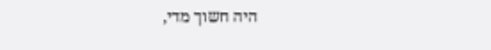היה חשוך מדי,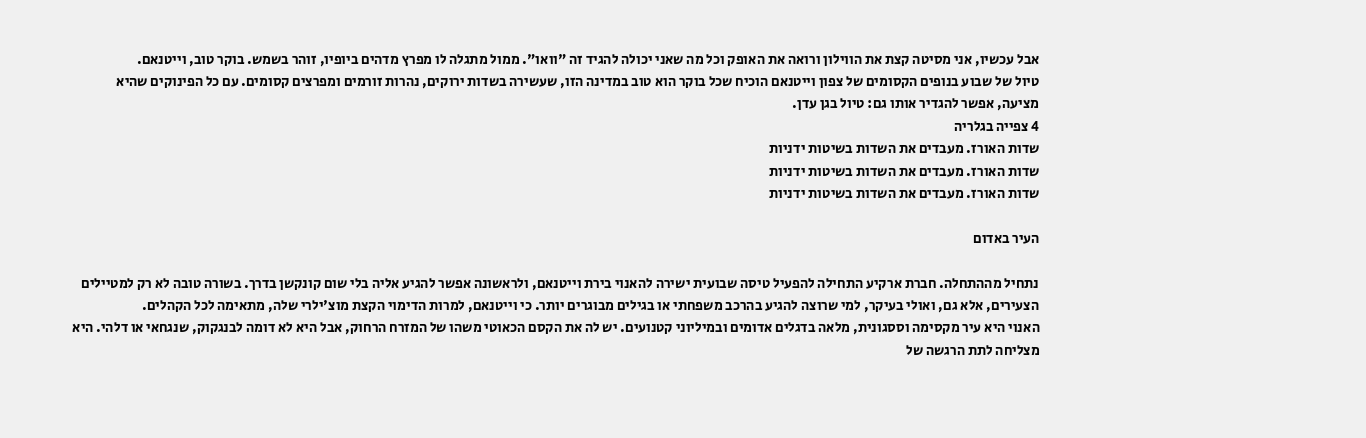אבל עכשיו, אני מסיטה קצת את הווילון ורואה את האופק וכל מה שאני יכולה להגיד זה "וואו". ממול מתגלה לו מפרץ מדהים ביופיו, זוהר בשמש. בוקר טוב, וייטנאם.
טיול של שבוע בנופים הקסומים של צפון וייטנאם הוכיח שכל בוקר הוא טוב במדינה הזו, שעשירה בשדות ירוקים, נהרות זורמים ומפרצים קסומים. עם כל הפינוקים שהיא מציעה, אפשר להגדיר אותו גם: טיול בגן עדן.
4 צפייה בגלריה
שדות האורז. מעבדים את השדות בשיטות ידניות
שדות האורז. מעבדים את השדות בשיטות ידניות
שדות האורז. מעבדים את השדות בשיטות ידניות

העיר באדום

נתחיל מההתחלה. חברת ארקיע התחילה להפעיל טיסה שבועית ישירה להאנוי בירת וייטנאם, ולראשונה אפשר להגיע אליה בלי שום קונקשן בדרך. בשורה טובה לא רק למטיילים הצעירים, אלא גם, ואולי בעיקר, למי שרוצה להגיע בהרכב משפחתי או בגילים מבוגרים יותר. כי וייטנאם, למרות הדימוי הקצת מוצ'ילרי שלה, מתאימה לכל הקהלים.
האנוי היא עיר מקסימה וססגונית, מלאה בדגלים אדומים ובמיליוני קטנועים. יש לה את הקסם הכאוטי משהו של המזרח הרחוק, אבל היא לא דומה לבנגקוק, שנגחאי או דלהי. היא מצליחה לתת הרגשה של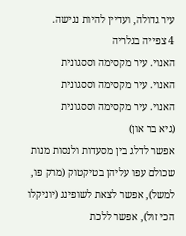עיר גדולה, ועדיין להיות נגישה.
4 צפייה בגלריה
האנוי. עיר מקסימה וססגונית
האנוי. עיר מקסימה וססגונית
האנוי. עיר מקסימה וססגונית
(גיא בר און)
אפשר לדלג בין מסעדות ולנסות מנות שכולם עפו עליהן בטיקטוק (מרק פו, למשל), אפשר לצאת לשופינג (יוניקלו הכי זול), אפשר ללכת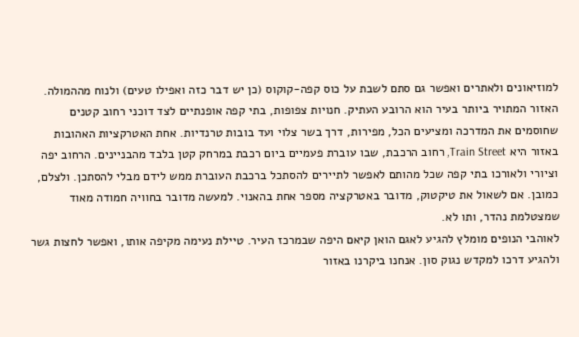למוזיאונים ולאתרים ואפשר גם סתם לשבת על כוס קפה-קוקוס (כן יש דבר כזה ואפילו טעים) ולנוח מההמולה.
האזור המתויר ביותר בעיר הוא הרובע העתיק. חנויות צפופות, בתי קפה אופנתיים לצד דוכני רחוב קטנים שחוסמים את המדרכה ומציעים הכל, מפירות, דרך בשר צלוי ועד בובות טרנדיות. אחת האטרקציות האהובות באזור היא Train Street, רחוב הרכבת, שבו עוברת פעמיים ביום רכבת במרחק קטן בלבד מהבניינים. הרחוב יפה וציורי ולאורכו בתי קפה שכל מהותם לאפשר לתיירים להסתכל ברכבת העוברת ממש לידם מבלי להסתכן. ולצלם, כמובן. אם לשאול את טיקטוק, מדובר באטרקציה מספר אחת בהאנוי. למעשה מדובר בחוויה חמודה מאוד שמצטלמת נהדר, ותו לא.
לאוהבי הנופים מומלץ להגיע לאגם הואן קיאם היפה שבמרכז העיר. טיילת נעימה מקיפה אותו, ואפשר לחצות גשר ולהגיע דרכו למקדש נגוק סון. אנחנו ביקרנו באזור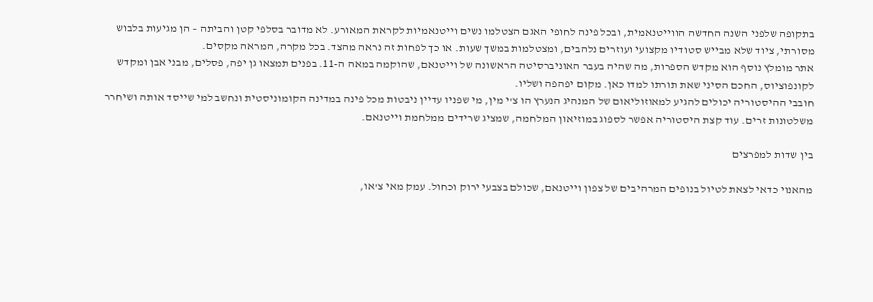בתקופה שלפני השנה החדשה הווייטנאמית, ובכל פינה לחופי האגם הצטלמו נשים וייטנאמיות לקראת המאורע. לא מדובר בסלפי קטן והביתה – הן מגיעות בלבוש מסורתי, ציוד שלא מבייש סטודיו מקצועי ועוזרים נלהבים, ומצטלמות במשך שעות. או כך לפחות זה נראה מהצד. בכל מקרה, המראה מקסים.
אתר מומלץ נוסף הוא מקדש הספרות, מה שהיה בעבר האוניברסיטה הראשונה של וייטנאם, שהוקמה במאה ה-11. בפנים תמצאו גן יפה, פסלים, מבני אבן ומקדש לקונפוציוס, החכם הסיני שאת תורתו למדו כאן. מקום יפהפה ושליו.
חובבי ההיסטוריה יכולים להגיע למאוזוליאום של המנהיג הנערץ הו צ'י מין, מי שפניו עדיין ניבטות מכל פינה במדינה הקומוניסטית ונחשב למי שייסד אותה ושיחרר משלטונות זרים. עוד קצת היסטוריה אפשר לספוג במוזיאון המלחמה, שמציג שרידים ממלחמת וייטנאם.

בין שדות למפרצים

מהאנוי כדאי לצאת לטיול בנופים המרהיבים של צפון וייטנאם, שכולם בצבעי ירוק וכחול. עמק מאי צ'או,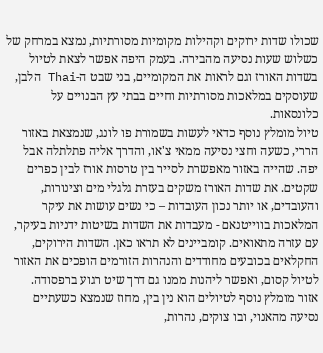שכולו שדות ירוקים וקהילות מקומיות מסורתיות, נמצא במרחק של כשלוש שעות נסיעה מהבירה. בעמק היפה אפשר לצאת לטיול בשדות האורז וגם לראות את המקומיים, בני שבט ה-Thai הלבן, שעוסקים במלאכות מסורתיות וחיים בבתי עץ הבנויים על כלונסאות.
טיול מומלץ נוסף כדאי לעשות בשמורת פו לונג, שנמצאת באזור הררי, כשעה וחצי נסיעה ממאי צ'או, והדרך אליה פתלתלה אבל יפה. שהייה באזור מאפשרת לסייר בין טרסות אורז לבין כפרים שקטים. את שדות האורז משקים בעזרת גלגלי מים וצינורות, והעובדים, או יותר נכון העובדות – כי נשים עושות את עיקר המלאכות בווייטנאם - מעבדות את השדות בשיטות ידניות בעיקר, עם עזרה מתאואים. קומביינים לא תראו כאן. השדות הירוקים, החקלאים בכובעים מחודדים והנהרות הזורמים הופכים את האזור לטיול קסום, ואפשר ליהנות ממנו גם דרך שיט רגוע ברפסודה.
אזור מומלץ נוסף לטיולים הוא נין בין, מחוז שנמצא כשעתיים נסיעה מהאנוי, ובו צוקים, נהרות,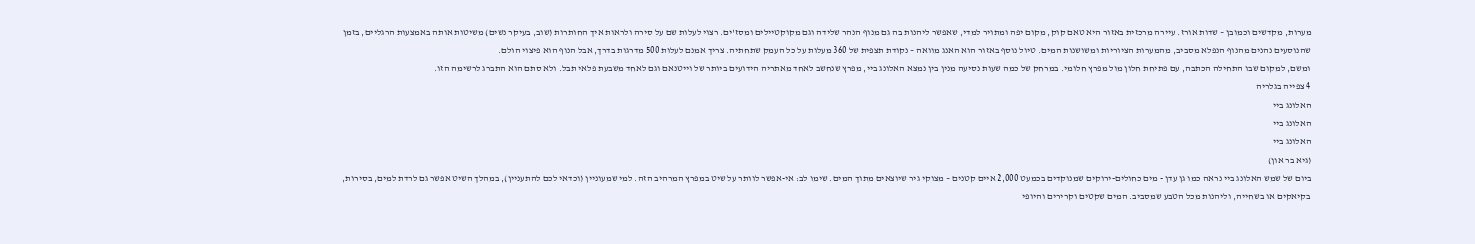מערות, מקדשים וכמובן – שדות אורז. עיירה מרכזית באזור היא טאם קוק, מקום יפה ומתויר למדי, שאפשר ליהנות בה גם מנוף הנהר שלידה וגם מקוקטיילים ומסז'ים. רצוי לעלות שם על סירה ולראות איך החותרות (שוב, בעיקר נשים) משיטות אותה באמצעות הרגליים, בזמן שהנוסעים נהנים מהנוף הנפלא מסביב, מהמערות הציוריות ומשושנות המים. טיול נוסף באזור הוא האנג מוואה – נקודת תצפית של 360 מעלות על כל העמק שתחתיה. צריך אמנם לעלות 500 מדרגות בדרך, אבל הנוף הוא פיצוי הולם.
ומשם, למקום שבו התחילה הכתבה, עם פתיחת חלון מול מפרץ חלומי. במרחק של כמה שעות נסיעה מנין בין נמצא האלונג ביי, מפרץ שנחשב לאחד מאתריה הידועים ביותר של וייטנאם וגם לאחד משבעת פלאי תבל. ולא סתם הוא התברג לרשימה הזו.
4 צפייה בגלריה
האלונג ביי
האלונג ביי
האלונג ביי
(גיא בר און)
ביום של שמש האלונג ביי נראה כמו גן עדן - מים כחולים-ירוקים שמנוקדים בכמעט 2,000 איים קטנים – מצוקי גיר שיוצאים מתוך המים. שימו לב: אי-אפשר לוותר על שיט במפרץ המרהיב הזה. למי שמעוניין (וכדאי לכם להתעניין), במהלך השיט אפשר גם לרדת למים, בסירות, בקיאקים או בשחייה, וליהנות מכל הטבע שמסביב. המים שקטים וקרירים והיופי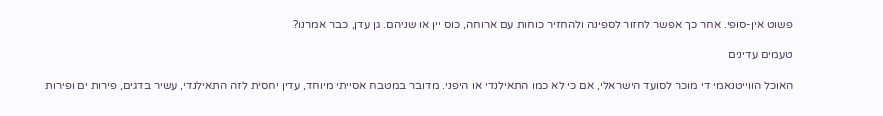פשוט אין-סופי. אחר כך אפשר לחזור לספינה ולהחזיר כוחות עם ארוחה, כוס יין או שניהם. גן עדן, כבר אמרנו?

טעמים עדינים

האוכל הווייטנאמי די מוכר לסועד הישראלי, אם כי לא כמו התאילנדי או היפני. מדובר במטבח אסייתי מיוחד, עדין יחסית לזה התאילנדי, עשיר בדגים, פירות ים ופירות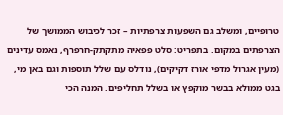טרופיים, ומשלב גם השפעות צרפתיות – זכר לכיבוש הממושך של הצרפתים במקום. בתפריט: סלט פפאיה מתקתק-חרפרף, נאמס עדינים (מעין אגרול מדפי אורז דקיקים), נודלס עם שלל תוספות וגם באן מי, בגט ממולא בבשר מוקפץ או בשלל תחליפים. המנה הכי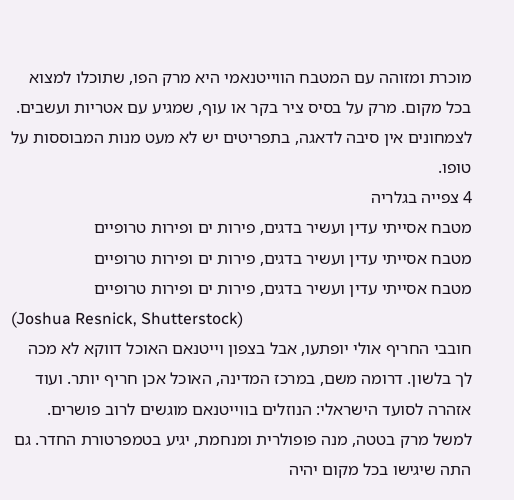מוכרת ומזוהה עם המטבח הווייטנאמי היא מרק הפו, שתוכלו למצוא בכל מקום. מרק על בסיס ציר בקר או עוף, שמגיע עם אטריות ועשבים. לצמחונים אין סיבה לדאגה, בתפריטים יש לא מעט מנות המבוססות על טופו.
4 צפייה בגלריה
מטבח אסייתי עדין ועשיר בדגים, פירות ים ופירות טרופיים
מטבח אסייתי עדין ועשיר בדגים, פירות ים ופירות טרופיים
מטבח אסייתי עדין ועשיר בדגים, פירות ים ופירות טרופיים
(Joshua Resnick, Shutterstock)
חובבי החריף אולי יופתעו, אבל בצפון וייטנאם האוכל דווקא לא מכה לך בלשון. דרומה משם, במרכז המדינה, האוכל אכן חריף יותר. ועוד אזהרה לסועד הישראלי: הנוזלים בווייטנאם מוגשים לרוב פושרים. למשל מרק בטטה, מנה פופולרית ומנחמת, יגיע בטמפרטורת החדר. גם התה שיגישו בכל מקום יהיה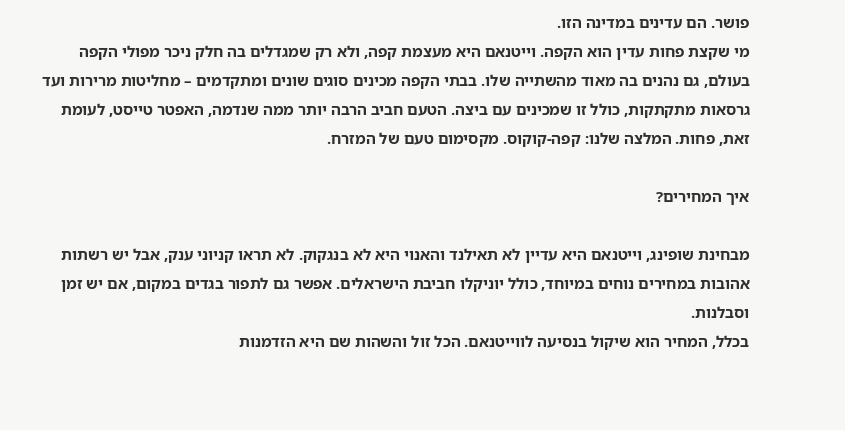פושר. הם עדינים במדינה הזו.
מי שקצת פחות עדין הוא הקפה. וייטנאם היא מעצמת קפה, ולא רק שמגדלים בה חלק ניכר מפולי הקפה בעולם, גם נהנים בה מאוד מהשתייה שלו. בבתי הקפה מכינים סוגים שונים ומתקדמים – מחליטות מרירות ועד גרסאות מתקתקות, כולל זו שמכינים עם ביצה. הטעם חביב הרבה יותר ממה שנדמה, האפטר טייסט, לעומת זאת, פחות. המלצה שלנו: קפה-קוקוס. מקסימום טעם של המזרח.

איך המחירים?

מבחינת שופינג, וייטנאם היא עדיין לא תאילנד והאנוי היא לא בנגקוק. לא תראו קניוני ענק, אבל יש רשתות אהובות במחירים נוחים במיוחד, כולל יוניקלו חביבת הישראלים. אפשר גם לתפור בגדים במקום, אם יש זמן וסבלנות.
בכלל, המחיר הוא שיקול בנסיעה לווייטנאם. הכל זול והשהות שם היא הזדמנות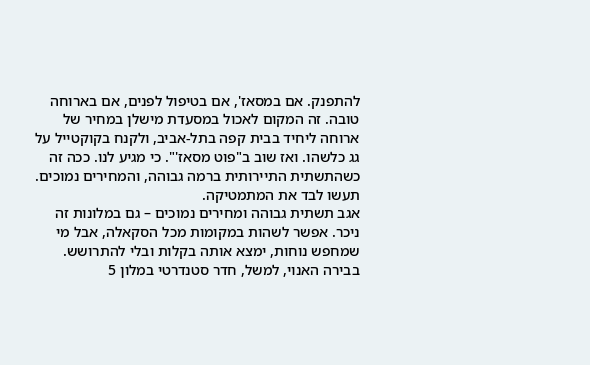להתפנק. אם במסאז', אם בטיפול לפנים, אם בארוחה טובה. זה המקום לאכול במסעדת מישלן במחיר של ארוחה ליחיד בבית קפה בתל-אביב, ולקנח בקוקטייל על גג כלשהו. ואז שוב ב"פוט מסאז'". כי מגיע לנו. ככה זה כשהתשתית התיירותית ברמה גבוהה, והמחירים נמוכים. תעשו לבד את המתמטיקה.
אגב תשתית גבוהה ומחירים נמוכים – גם במלונות זה ניכר. אפשר לשהות במקומות מכל הסקאלה, אבל מי שמחפש נוחות, ימצא אותה בקלות ובלי להתרושש. בבירה האנוי, למשל, חדר סטנדרטי במלון 5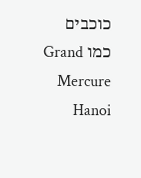כוכבים כמו Grand Mercure Hanoi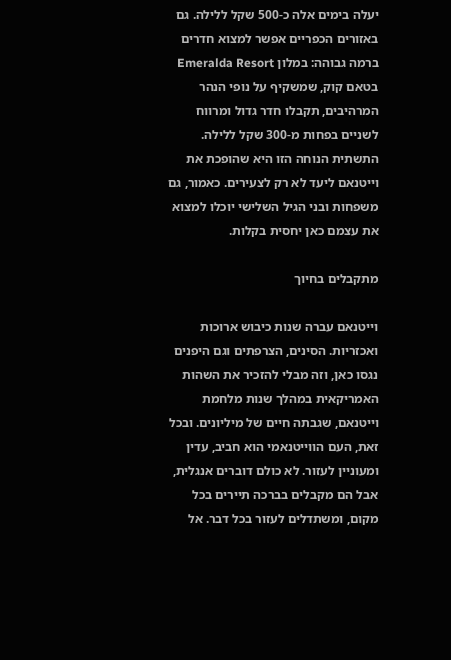יעלה בימים אלה כ-500 שקל ללילה. גם באזורים הכפריים אפשר למצוא חדרים ברמה גבוהה: במלון Emeralda Resort בטאם קוק, שמשקיף על נופי הנהר המרהיבים, תקבלו חדר גדול ומרווח לשניים בפחות מ-300 שקל ללילה. התשתית הנוחה הזו היא שהופכת את וייטנאם ליעד לא רק לצעירים. כאמור, גם משפחות ובני הגיל השלישי יוכלו למצוא את עצמם כאן יחסית בקלות.

מתקבלים בחיוך

וייטנאם עברה שנות כיבוש ארוכות ואכזריות. הסינים, הצרפתים וגם היפנים נגסו כאן, וזה מבלי להזכיר את השהות האמריקאית במהלך שנות מלחמת וייטנאם, שגבתה חיים של מיליונים. ובכל זאת, העם הווייטנאמי הוא חביב, עדין ומעוניין לעזור. לא כולם דוברים אנגלית, אבל הם מקבלים בברכה תיירים בכל מקום, ומשתדלים לעזור בכל דבר. אל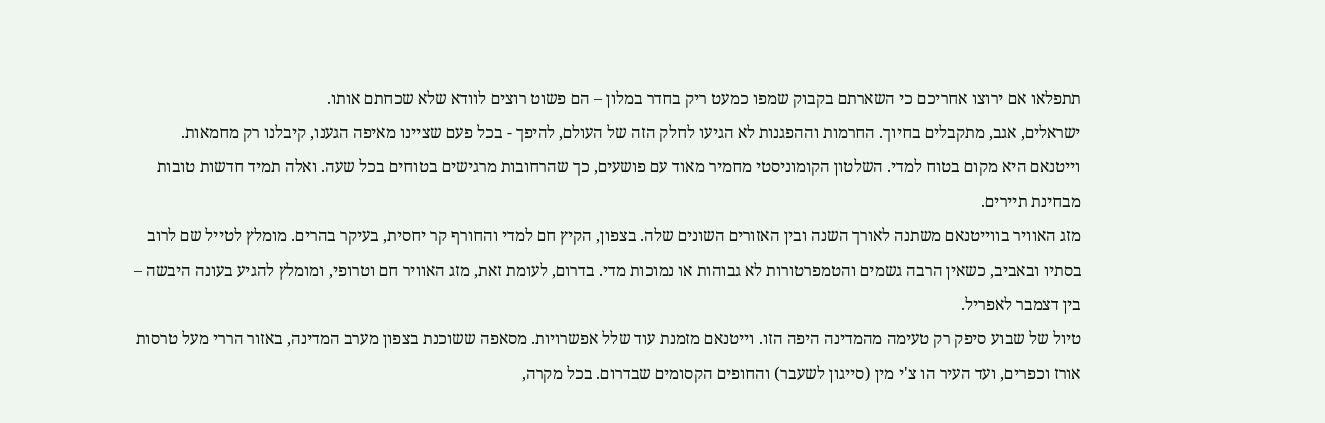תתפלאו אם ירוצו אחריכם כי השארתם בקבוק שמפו כמעט ריק בחדר במלון – הם פשוט רוצים לוודא שלא שכחתם אותו.
ישראלים, אגב, מתקבלים בחיוך. החרמות וההפגנות לא הגיעו לחלק הזה של העולם, להיפך - בכל פעם שציינו מאיפה הגענו, קיבלנו רק מחמאות. וייטנאם היא מקום בטוח למדי. השלטון הקומוניסטי מחמיר מאוד עם פושעים, כך שהרחובות מרגישים בטוחים בכל שעה. ואלה תמיד חדשות טובות מבחינת תיירים.
מזג האוויר בווייטנאם משתנה לאורך השנה ובין האזורים השונים שלה. בצפון, הקיץ חם למדי והחורף קר יחסית, בעיקר בהרים. מומלץ לטייל שם לרוב בסתיו ובאביב, כשאין הרבה גשמים והטמפרטורות לא גבוהות או נמוכות מדי. בדרום, לעומת זאת, מזג האוויר חם וטרופי, ומומלץ להגיע בעונה היבשה – בין דצמבר לאפריל.
טיול של שבוע סיפק רק טעימה מהמדינה היפה הזו. וייטנאם מזמנת עוד שלל אפשרויות. מסאפה ששוכנת בצפון מערב המדינה, באזור הררי מעל טרסות אורז וכפרים, ועד העיר הו צ'י מין (סייגון לשעבר) והחופים הקסומים שבדרום. בכל מקרה,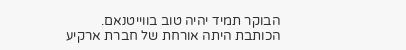הבוקר תמיד יהיה טוב בווייטנאם.
הכותבת היתה אורחת של חברת ארקיע